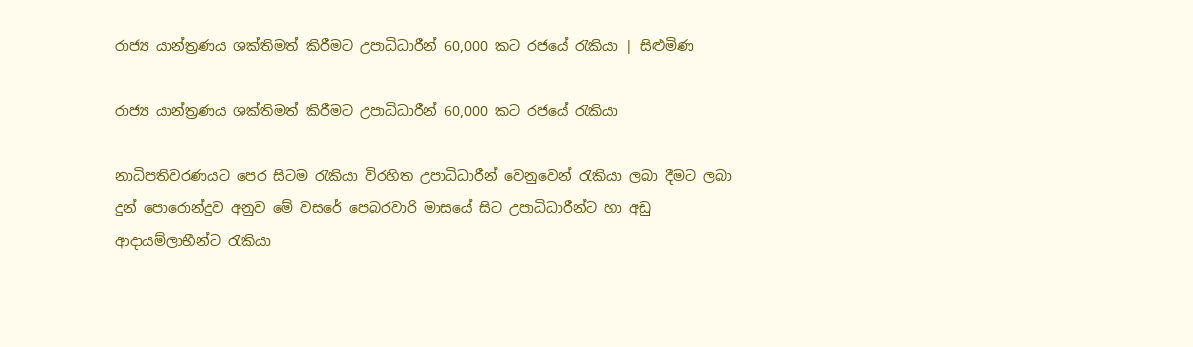රාජ්‍ය යාන්ත්‍රණය ශක්තිමත් කිරීමට උපාධිධාරීන් 60,000 කට රජයේ රැකියා | සිළුමිණ

රාජ්‍ය යාන්ත්‍රණය ශක්තිමත් කිරීමට උපාධිධාරීන් 60,000 කට රජයේ රැකියා

නාධිපතිවරණයට පෙර සිටම රැකියා විරහිත උපාධිධාරීන් වෙනුවෙන් රැකියා ලබා දීමට ලබා දුන් පොරොන්දුව අනුව මේ වසරේ පෙබරවාරි මාසයේ සිට උපාධිධාරීන්ට හා අඩු ආදායම්ලාභීන්ට රැකියා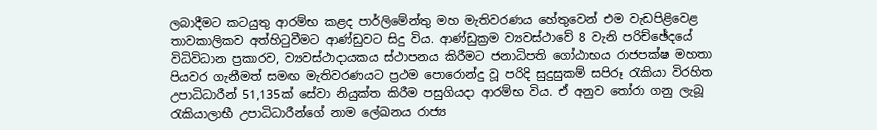ලබාදීමට කටයුතු ආරම්භ කළද පාර්ලිමේන්තු මහ මැතිවරණය හේතුවෙන් එම වැඩපිළිවෙළ තාවකාලිකව අත්හිටුවීමට ආණ්ඩුවට සිදු විය. ආණ්ඩුක්‍රම ව්‍යවස්ථාවේ 8 වැනි පරිච්ඡේදයේ විධිවිධාන ප්‍රකාරව, ව්‍යවස්ථාදායකය ස්ථාපනය කිරීමට ජනාධිපති ගෝඨාභය රාජපක්ෂ මහතා පියවර ගැනීමත් සමඟ මැතිවරණයට ප්‍රථම පොරොන්දු වූ පරිදි සුදුසුකම් සපිරූ රැකියා විරහිත උපාධිධාරීන් 51,135ක් සේවා නියුක්ත කිරීම පසුගියදා ආරම්භ විය. ඒ අනුව තෝරා ගනු ලැබූ රැකියාලාභී උපාධිධාරීන්ගේ නාම ලේඛනය රාජ්‍ය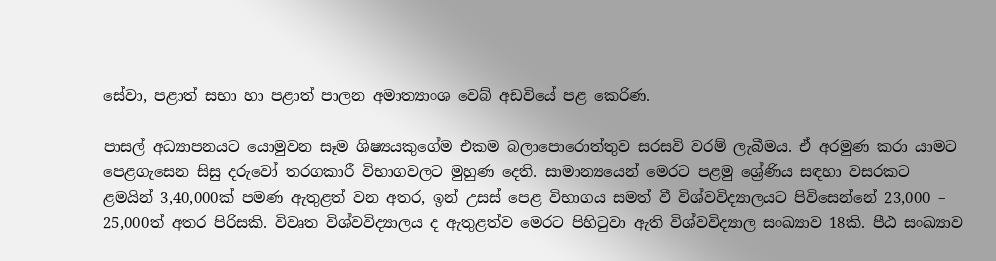සේවා, පළාත් සභා හා පළාත් පාලන අමාත්‍යාංශ වෙබ් අඩවියේ පළ කෙරිණ.

පාසල් අධ්‍යාපනයට යොමුවන සෑම ශිෂ්‍යයකුගේම එකම බලාපොරොත්තුව සරසවි වරම් ලැබීමය. ඒ අරමුණ කරා යාමට පෙළගැසෙන සිසු දරුවෝ තරගකාරී විභාගවලට මුහුණ දෙති. සාමාන්‍යයෙන් මෙරට පළමු ශ්‍රේණිය සඳහා වසරකට ළමයින් 3,40,000ක් පමණ ඇතුළත් වන අතර, ඉන් උසස් පෙළ විභාගය සමත් වී විශ්වවිද්‍යාලයට පිවිසෙන්නේ 23,000 – 25,000ත් අතර පිරිසකි. විවෘත විශ්වවිද්‍යාලය ද ඇතුළත්ව මෙරට පිහිටුවා ඇති විශ්වවිද්‍යාල සංඛ්‍යාව 18කි. පීඨ සංඛ්‍යාව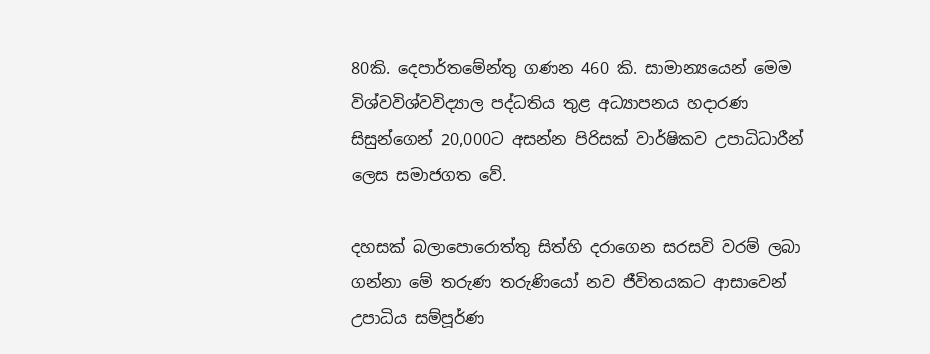80කි. දෙපාර්තමේන්තු ගණන 460 කි. සාමාන්‍යයෙන් මෙම විශ්වවිශ්වවිද්‍යාල පද්ධතිය තුළ අධ්‍යාපනය හදාරණ සිසුන්ගෙන් 20,000ට අසන්න පිරිසක් වාර්ෂිකව උපාධිධාරීන් ලෙස සමාජගත වේ.

දහසක් බලාපොරොත්තු සිත්හි දරාගෙන සරසවි වරම් ලබා ගන්නා මේ තරුණ තරුණියෝ නව ජීවිතයකට ආසාවෙන් උපාධිය සම්පූර්ණ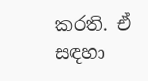කරති. ඒ සඳහා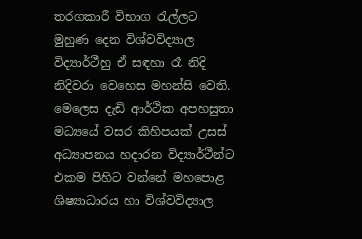තරගකාරී විභාග රැල්ලට මුහුණ දෙන විශ්වවිද්‍යාල විද්‍යාර්ථීහු ඒ සඳහා රෑ නිදි නිදිවරා වෙහෙස මහන්සි වෙති. මෙලෙස දැඩි ආර්ථික අපහසුතා මධ්‍යයේ වසර කිහිපයක් උසස් අධ්‍යාපනය හදාරන විද්‍යාර්ථීන්ට එකම පිහිට වන්නේ මහපොළ ශිෂ්‍යාධාරය හා විශ්වවිද්‍යාල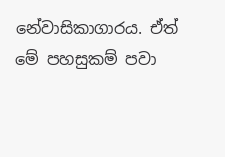නේවාසිකාගාරය. ඒත් මේ පහසුකම් පවා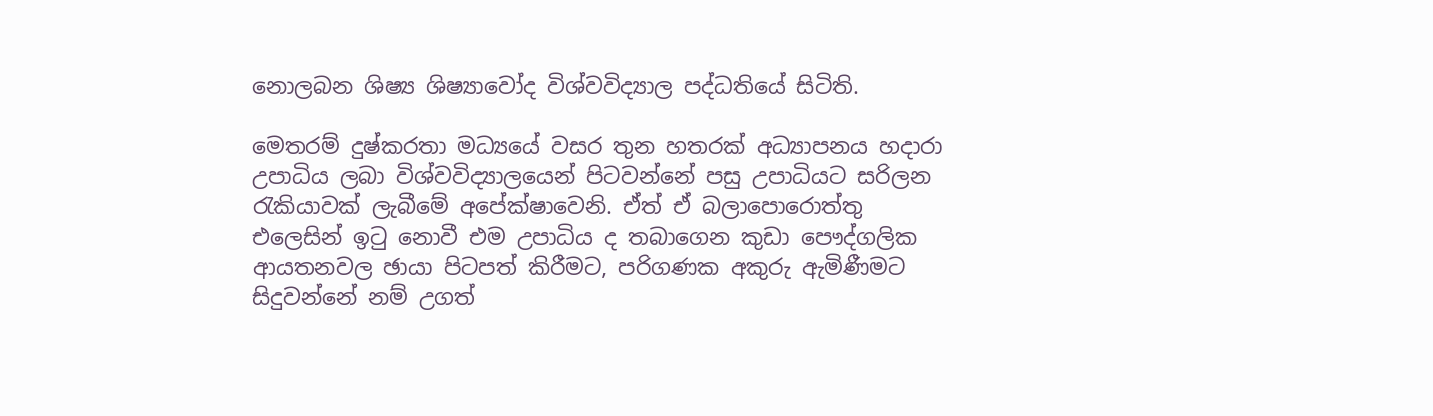නොලබන ශිෂ්‍ය ශිෂ්‍යාවෝද විශ්වවිද්‍යාල පද්ධතියේ සිටිති.

මෙතරම් දුෂ්කරතා මධ්‍යයේ වසර තුන හතරක් අධ්‍යාපනය හදාරා උපාධිය ලබා විශ්වවිද්‍යාලයෙන් පිටවන්නේ පසු උපාධියට සරිලන රැකියාවක් ලැබීමේ අපේක්ෂාවෙනි. ඒත් ඒ බලාපොරොත්තු එලෙසින් ඉටු නොවී එම උපාධිය ද තබාගෙන කුඩා පෞද්ගලික ආයතනවල ඡායා පිටපත් කිරීමට, පරිගණක අකුරු ඇමිණීමට සිදුවන්නේ නම් උගත්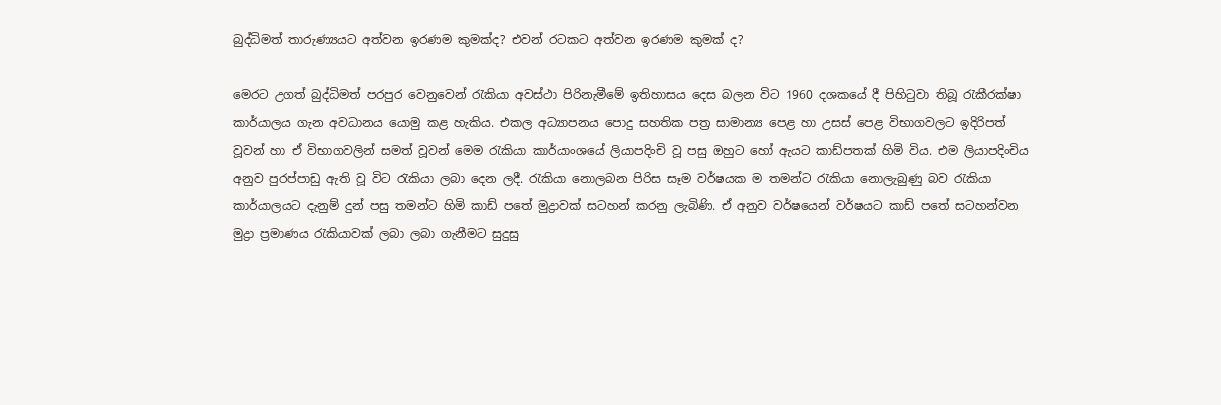බුද්ධිමත් තාරුණ්‍යයට අත්වන ඉරණම කුමක්ද? එවන් රටකට අත්වන ඉරණම කුමක් ද?

මෙරට උගත් බුද්ධිමත් පරපුර වෙනුවෙන් රැකියා අවස්ථා පිරිනැමීමේ ඉතිහාසය දෙස බලන විට 1960 දශකයේ දී පිහිටුවා තිබූ රැකීරක්ෂා කාර්යාලය ගැන අවධානය යොමු කළ හැකිය. එකල අධ්‍යාපනය පොදු සහතික පත්‍ර සාමාන්‍ය පෙළ හා උසස් පෙළ විභාගවලට ඉදිරිපත් වූවන් හා ඒ විභාගවලින් සමත් වූවන් මෙම රැකියා කාර්යාංශයේ ලියාපදිංචි වූ පසු ඔහුට හෝ ඇයට කාඩ්පතක් හිමි විය. එම ලියාපදිංචිය අනුව පුරප්පාඩු ඇති වූ විට රැකියා ලබා දෙන ලදී. රැකියා නොලබන පිරිස සෑම වර්ෂයක ම තමන්ට රැකියා නොලැබුණු බව රැකියා කාර්යාලයට දැනුම් දුන් පසු තමන්ට හිමි කාඩ් පතේ මුද්‍රාවක් සටහන් කරනු ලැබිණි. ඒ අනුව වර්ෂයෙන් වර්ෂයට කාඩ් පතේ සටහන්වන මුද්‍රා ප්‍රමාණය රැකියාවක් ලබා ලබා ගැනීමට සුදුසු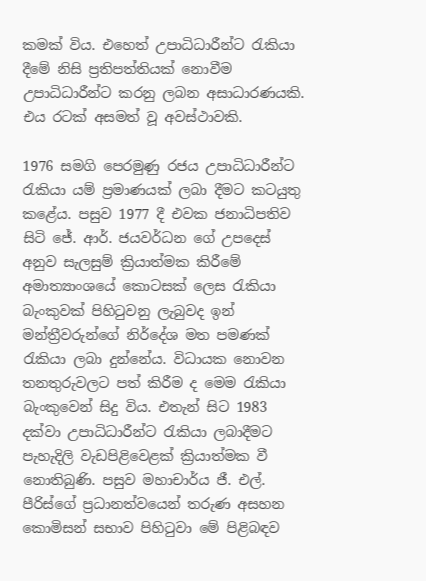කමක් විය. එහෙත් උපාධිධාරීන්ට රැකියා දීමේ නිසි ප්‍රතිපත්තියක් නොවීම උපාධිධාරීන්ට කරනු ලබන අසාධාරණයකි. එය රටක් අසමත් වූ අවස්ථාවකි.

1976 සමගි පෙරමුණු රජය උපාධිධාරීන්ට රැකියා යම් ප්‍රමාණයක් ලබා දීමට කටයුතු කළේය. පසුව 1977 දී එවක ජනාධිපතිව සිටි ජේ. ආර්. ජයවර්ධන ගේ උපදෙස් අනුව සැලසුම් ක්‍රියාත්මක කිරීමේ අමාත්‍යාංශයේ කොටසක් ලෙස රැකියා බැංකුවක් පිහිටුවනු ලැබුවද ඉන් මන්ත්‍රීවරුන්ගේ නිර්දේශ මත පමණක් රැකියා ලබා දුන්නේය. විධායක නොවන තනතුරුවලට පත් කිරීම ද මෙම රැකියා බැංකුවෙන් සිදු විය. එතැන් සිට 1983 දක්වා උපාධිධාරීන්ට රැකියා ලබාදීමට පැහැදිලි වැඩපිළිවෙළක් ක්‍රියාත්මක වී නොතිබුණි. පසුව මහාචාර්ය ජී. එල්. පීරිස්ගේ ප්‍රධානත්වයෙන් තරුණ අසහන කොමිසන් සභාව පිහිටුවා මේ පිළිබඳව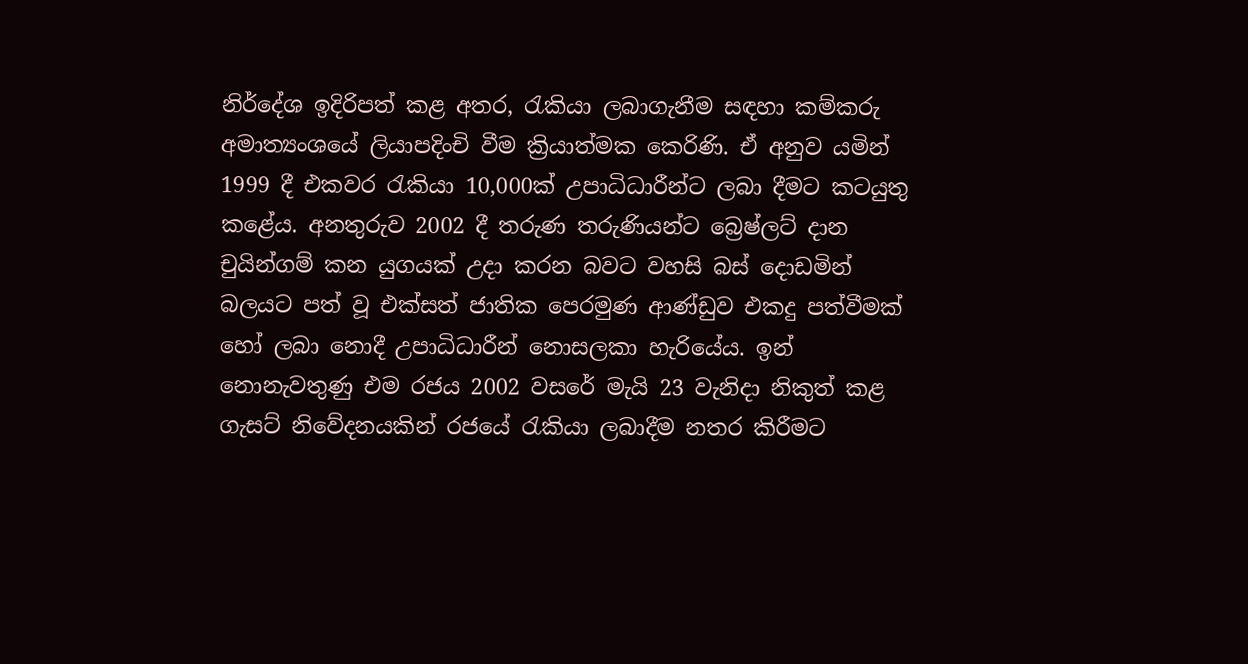නිර්දේශ ඉදිරිපත් කළ අතර, රැකියා ලබාගැනීම සඳහා කම්කරු අමාත්‍යංශයේ ලියාපදිංචි වීම ක්‍රියාත්මක කෙරිණි. ඒ අනුව යමින් 1999 දී එකවර රැකියා 10,000ක් උපාධිධාරීන්ට ලබා දීමට කටයුතු කළේය. අනතුරුව 2002 දී තරුණ තරුණියන්ට බ්‍රෙෂ්ලට් දාන චුයින්ගම් කන යුගයක් උදා කරන බවට වහසි බස් දොඩමින් බලයට පත් වූ එක්සත් ජාතික පෙරමුණ ආණ්ඩුව එකදු පත්වීමක් හෝ ලබා නොදී උපාධිධාරීන් නොසලකා හැරියේය. ඉන් නොනැවතුණු එම රජය 2002 වසරේ මැයි 23 වැනිදා නිකුත් කළ ගැසට් නිවේදනයකින් රජයේ රැකියා ලබාදීම නතර කිරීමට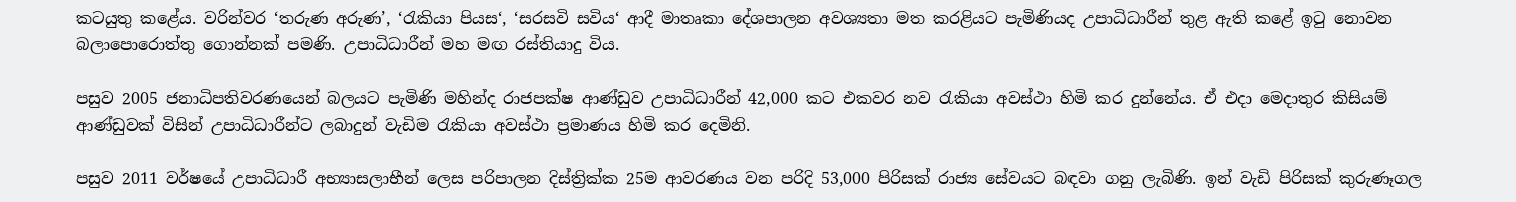කටයුතු කළේය. වරින්වර ‘තරුණ අරුණ’, ‘රැකියා පියස‘, ‘සරසවි සවිය‘ ආදී මාතෘකා දේශපාලන අවශ්‍යතා මත කරළියට පැමිණියද උපාධිධාරීන් තුළ ඇති කළේ ඉටු නොවන බලාපොරොත්තු ගොන්නක් පමණි. උපාධිධාරීන් මහ මඟ රස්තියාදු විය.

පසුව 2005 ජනාධිපතිවරණයෙන් බලයට පැමිණි මහින්ද රාජපක්ෂ ආණ්ඩුව උපාධිධාරීන් 42,000 කට එකවර නව රැකියා අවස්ථා හිමි කර දුන්නේය. ඒ එදා මෙදාතුර කිසියම් ආණ්ඩුවක් විසින් උපාධිධාරීන්ට ලබාදුන් වැඩිම රැකියා අවස්ථා ප්‍රමාණය හිමි කර දෙමිනි.

පසුව 2011 වර්ෂයේ උපාධිධාරී අභ්‍යාසලාභීන් ලෙස පරිපාලන දිස්ත්‍රික්ක 25ම ආවරණය වන පරිදි 53,000 පිරිසක් රාජ්‍ය සේවයට බඳවා ගනු ලැබිණි. ඉන් වැඩි පිරිසක් කුරුණෑගල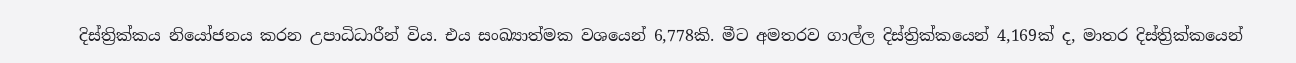දිස්ත්‍රික්කය නියෝජනය කරන උපාධිධාරීන් විය. එය සංඛ්‍යාත්මක වශයෙන් 6,778කි. මීට අමතරව ගාල්ල දිස්ත්‍රික්කයෙන් 4,169ක් ද, මාතර දිස්ත්‍රික්කයෙන්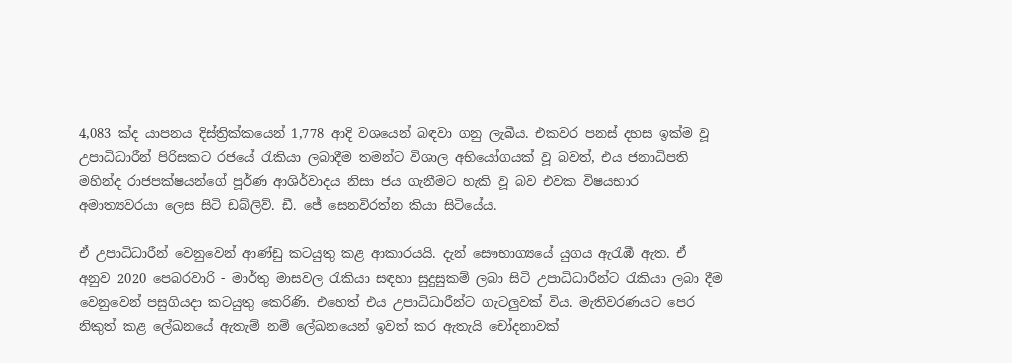4,083 ක්ද යාපනය දිස්ත්‍රික්කයෙන් 1,778 ආදි වශයෙන් බඳවා ගනු ලැබීය. එකවර පනස් දහස ඉක්ම වූ උපාධිධාරීන් පිරිසකට රජයේ රැකියා ලබාදීම තමන්ට විශාල අභියෝගයක් වූ බවත්, එය ජනාධිපති මහින්ද රාජපක්ෂයන්ගේ පූර්ණ ආශිර්වාදය නිසා ජය ගැනීමට හැකි වූ බව එවක විෂයභාර අමාත්‍යවරයා ලෙස සිටි ඩබ්ලිව්. ඩී. ජේ සෙනවිරත්න කියා සිටියේය.

ඒ උපාධිධාරීන් වෙනුවෙන් ආණ්ඩු කටයුතු කළ ආකාරයයි. දැන් සෞභාග්‍යයේ යුගය ඇරැඹී ඇත. ඒ අනුව 2020 පෙබරවාරි - මාර්තු මාසවල රැකියා සඳහා සුදුසුකම් ලබා සිටි උපාධිධාරීන්ට රැකියා ලබා දීම වෙනුවෙන් පසුගියදා කටයුතු කෙරිණි. එහෙත් එය උපාධිධාරීන්ට ගැටලුවක් විය. මැතිවරණයට පෙර නිකුත් කළ ලේඛනයේ ඇතැම් නම් ලේඛනයෙන් ඉවත් කර ඇතැයි චෝදනාවක්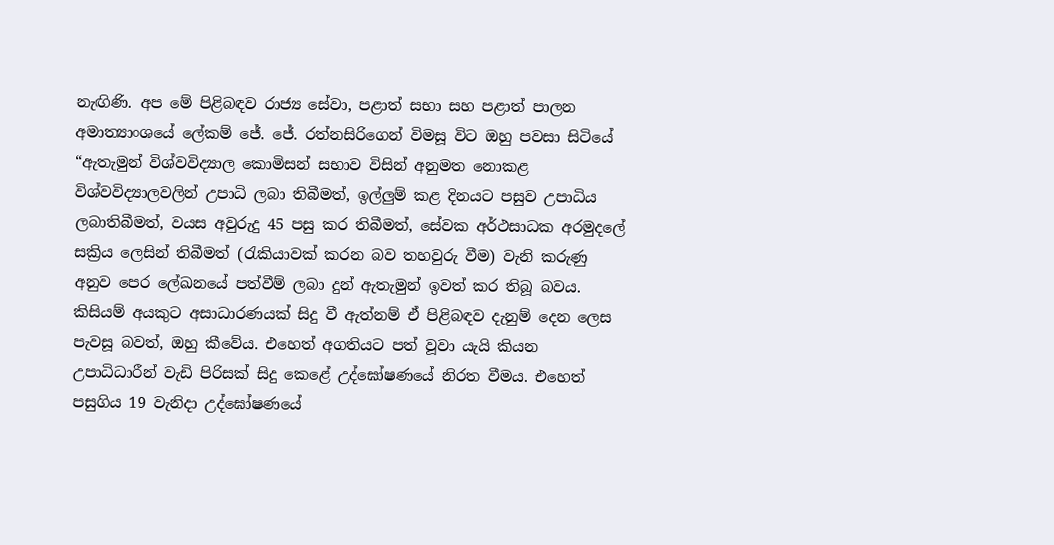නැඟිණි. අප මේ පිළිබඳව රාජ්‍ය සේවා, පළාත් සභා සහ පළාත් පාලන අමාත්‍යාංශයේ ලේකම් ජේ. ජේ. රත්නසිරිගෙන් විමසූ විට ඔහු පවසා සිටියේ “ඇතැමුන් විශ්වවිද්‍යාල කොමිසන් සභාව විසින් අනුමත නොකළ විශ්වවිද්‍යාලවලින් උපාධි ලබා තිබීමත්, ඉල්ලුම් කළ දිනයට පසුව උපාධිය ලබාතිබීමත්, වයස අවුරුදු 45 පසු කර තිබීමත්, සේවක අර්ථසාධක අරමුදලේ සක්‍රිය ලෙසින් තිබීමත් (රැකියාවක් කරන බව තහවුරු වීම) වැනි කරුණු අනුව පෙර ලේඛනයේ පත්වීම් ලබා දුන් ඇතැමුන් ඉවත් කර තිබූ බවය. කිසියම් අයකුට අසාධාරණයක් සිදු වී ඇත්නම් ඒ පිළිබඳව දැනුම් දෙන ලෙස පැවසූ බවත්, ඔහු කීවේය. එහෙත් අගතියට පත් වූවා යැයි කියන උපාධිධාරීන් වැඩි පිරිසක් සිදු කෙළේ උද්ඝෝෂණයේ නිරත වීමය. එහෙත් පසුගිය 19 වැනිදා උද්ඝෝෂණයේ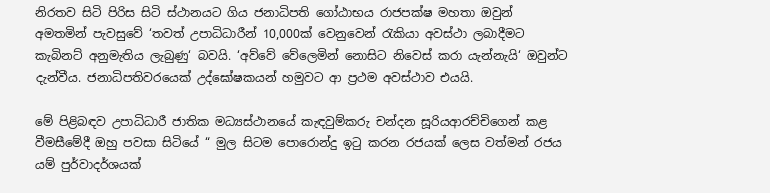නිරතව සිටි පිරිස සිටි ස්ථානයට ගිය ජනාධිපති ගෝඨාභය රාජපක්ෂ මහතා ඔවුන් අමතමින් පැවසුවේ ‘තවත් උපාධිධාරීන් 10,000ක් වෙනුවෙන් රැකියා අවස්ථා ලබාදීමට කැබිනට් අනුමැතිය ලැබුණු‘ බවයි. ‘අව්වේ වේලෙමින් නොසිට නිවෙස් කරා යැන්නැයි‘ ඔවුන්ට දැන්වීය. ජනාධිපතිවරයෙක් උද්ඝෝෂකයන් හමුවට ආ ප්‍රථම අවස්ථාව එයයි.

මේ පිළිබඳව උපාධිධාරී ජාතික මධ්‍යස්ථානයේ කැඳවුම්කරු චන්දන සූරියආරච්චිගෙන් කළ වීමසීමේදී ඔහු පවසා සිටියේ “ මුල සිටම පොරොන්දු ඉටු කරන රජයක් ලෙස වත්මන් රජය යම් පුර්වාදර්ශයක්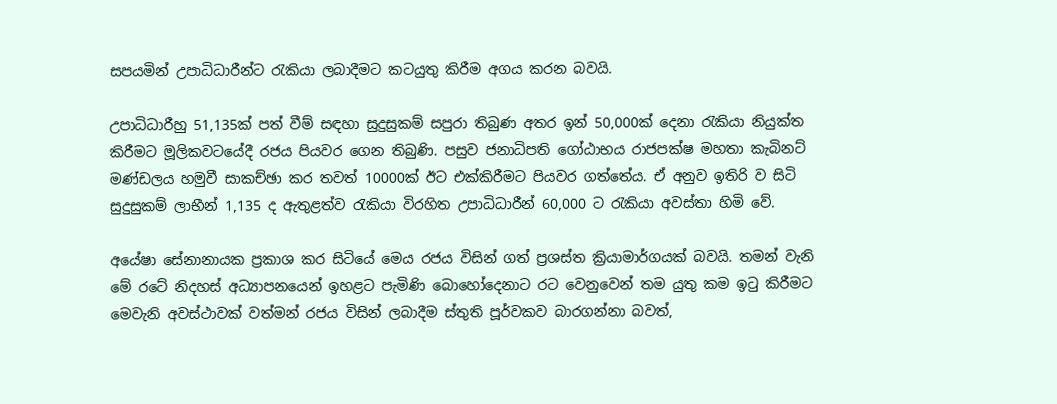සපයමින් උපාධිධාරීන්ට රැකියා ලබාදීමට කටයුතු කිරීම අගය කරන බවයි.

උපාධිධාරීහු 51,135ක් පත් වීම් සඳහා සුදුසුකම් සපුරා තිබුණ අතර ඉන් 50,000ක් දෙනා රැකියා නියුක්ත කිරීමට මූලිකවටයේදී රජය පියවර ගෙන තිබුණි. පසුව ජනාධිපති ගෝඨාභය රාජපක්ෂ මහතා කැබිනට් මණ්ඩලය හමුවී සාකච්ඡා කර තවත් 10000ක් ඊට එක්කිරීමට පියවර ගත්තේය. ඒ අනුව ඉතිරි ව සිටි සුදුසුකම් ලාභීන් 1,135 ද ඇතුළත්ව රැකියා විරහිත උපාධිධාරීන් 60,000 ට රැකියා අවස්තා හිමි වේ.

අයේෂා සේනානායක ප්‍රකාශ කර සිටියේ මෙය රජය විසින් ගත් ප්‍රශස්ත ක්‍රියාමාර්ගයක් බවයි. තමන් වැනි මේ රටේ නිදහස් අධ්‍යාපනයෙන් ඉහළට පැමිණි බොහෝදෙනාට රට වෙනුවෙන් තම යුතු කම ඉටු කිරීමට මෙවැනි අවස්ථාවක් වත්මන් රජය විසින් ලබාදීම ස්තුති පූර්වකව බාරගන්නා බවත්,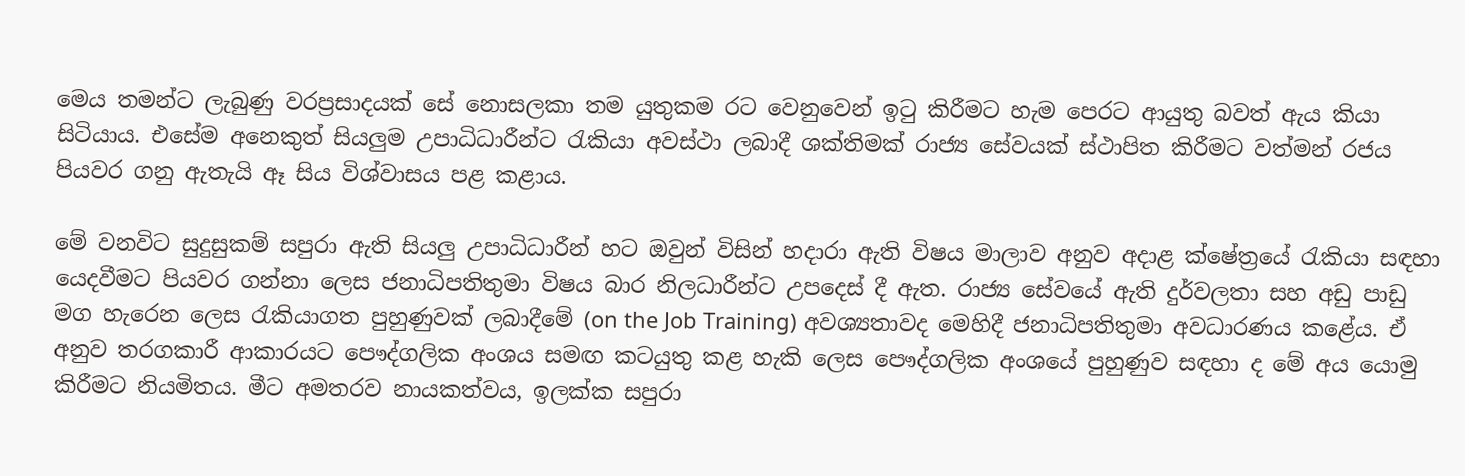මෙය තමන්ට ලැබුණු වරප්‍රසාදයක් සේ නොසලකා තම යුතුකම රට වෙනුවෙන් ඉටු කිරීමට හැම පෙරට ආයුතු බවත් ඇය කියා සිටියාය. එසේම අනෙකුත් සියලුම උපාධිධාරීන්ට රැකියා අවස්ථා ලබාදී ශක්තිමක් රාජ්‍ය සේවයක් ස්ථාපිත කිරීමට වත්මන් රජය පියවර ගනු ඇතැයි ඈ සිය විශ්වාසය පළ කළාය.

මේ වනවිට සුදුසුකම් සපුරා ඇති සියලු උපාධිධාරීන් හට ඔවුන් විසින් හදාරා ඇති විෂය මාලාව අනුව අදාළ ක්ෂේත්‍රයේ රැකියා සඳහා යෙදවීමට පියවර ගන්නා ලෙස ජනාධිපතිතුමා විෂය බාර නිලධාරීන්ට උපදෙස් දී ඇත. රාජ්‍ය සේවයේ ඇති දුර්වලතා සහ අඩු පාඩු මග හැරෙන ලෙස රැකියාගත පුහුණුවක් ලබාදීමේ (on the Job Training) අවශ්‍යතාවද මෙහිදී ජනාධිපතිතුමා අවධාරණය කළේය. ඒ අනුව තරගකාරී ආකාරයට පෞද්ගලික අංශය සමඟ කටයුතු කළ හැකි ලෙස පෞද්ගලික අංශයේ පුහුණුව සඳහා ද මේ අය යොමු කිරීමට නියමිතය. මීට අමතරව නායකත්වය, ඉලක්ක සපුරා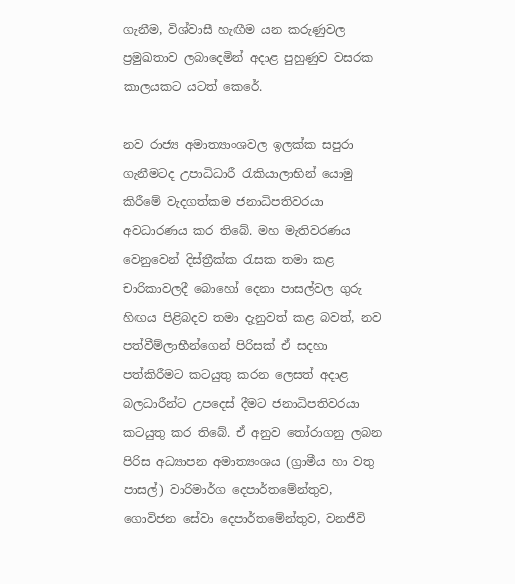ගැනීම, විශ්වාසී හැඟීම යන කරුණුවල ප්‍රමුඛතාව ලබාදෙමින් අදාළ පුහුණුව වසරක කාලයකට යටත් කෙරේ.

නව රාජ්‍ය අමාත්‍යාංශවල ඉලක්ක සපුරා ගැනීමටද උපාධිධාරී රැකියාලාභින් යොමු කිරීමේ වැදගත්කම ජනාධිපතිවරයා අවධාරණය කර තිබේ. මහ මැතිවරණය වෙනුවෙන් දිස්ත්‍රීක්ක රැසක තමා කළ චාරිකාවලදී බොහෝ දෙනා පාසල්වල ගුරු හිඟය පිළිබදව තමා දැනුවත් කළ බවත්, නව පත්වීම්ලාභීන්ගෙන් පිරිසක් ඒ සදහා පත්කිරීමට කටයුතු කරන ලෙසත් අදාළ බලධාරීන්ට උපදෙස් දීමට ජනාධිපතිවරයා කටයුතු කර තිබේ. ඒ අනුව තෝරාගනු ලබන පිරිස අධ්‍යාපන අමාත්‍යංශය (ග්‍රාමීය හා වතු පාසල්) වාරිමාර්ග දෙපාර්තමේන්තුව, ගොවිජන සේවා දෙපාර්තමේන්තුව, වනජීවි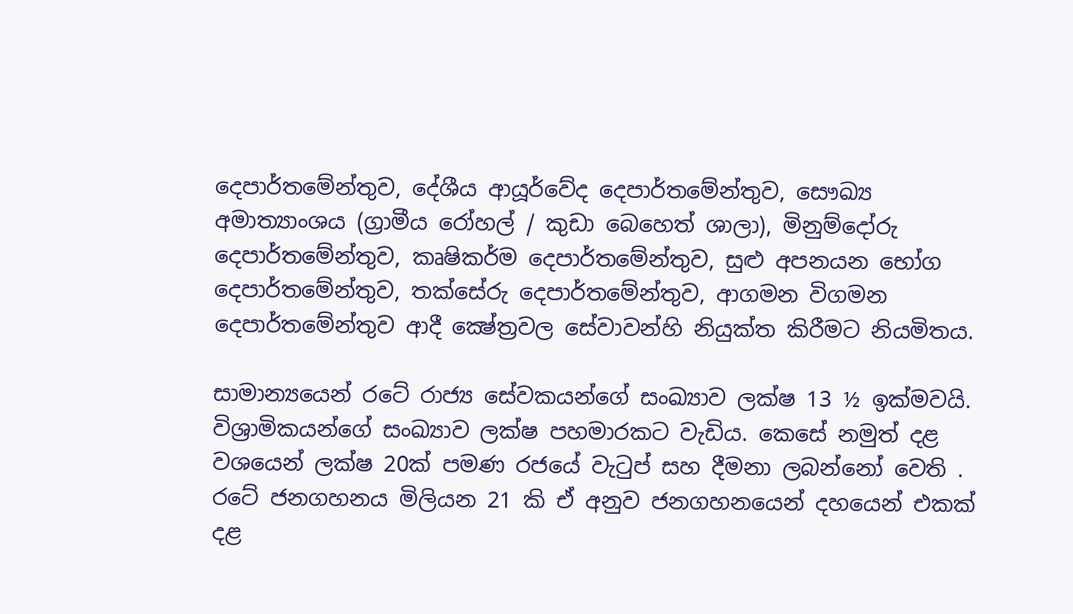දෙපාර්තමේන්තුව, දේශීය ආයූර්වේද දෙපාර්තමේන්තුව, සෞඛ්‍ය අමාත්‍යාංශය (ග්‍රාමීය රෝහල් / කුඩා බෙහෙත් ශාලා), මිනුම්දෝරු දෙපාර්තමේන්තුව, කෘෂිකර්ම දෙපාර්තමේන්තුව, සුළු අපනයන භෝග දෙපාර්තමේන්තුව, තක්සේරු දෙපාර්තමේන්තුව, ආගමන විගමන දෙපාර්තමේන්තුව ආදී ක්‍ෂේත්‍රවල සේවාවන්හි නියුක්ත කිරීමට නියමිතය.

සාමාන්‍යයෙන් රටේ රාජ්‍ය සේවකයන්ගේ සංඛ්‍යාව ලක්ෂ 13 ½ ඉක්මවයි. විශ්‍රාමිකයන්ගේ සංඛ්‍යාව ලක්ෂ පහමාරකට වැඩිය. කෙසේ නමුත් දළ වශයෙන් ලක්ෂ 20ක් පමණ රජයේ වැටුප් සහ දීමනා ලබන්නෝ වෙති . රටේ ජනගහනය මිලියන 21 කි ඒ අනුව ජනගහනයෙන් දහයෙන් එකක් දළ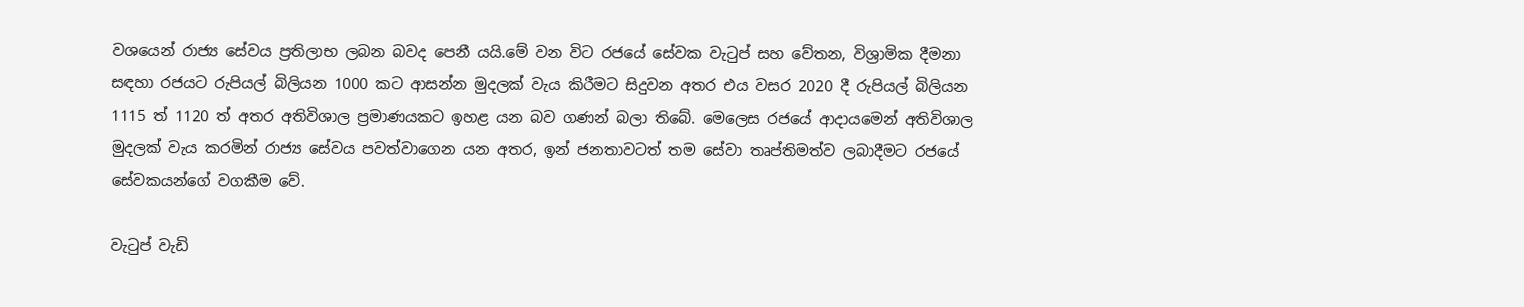වශයෙන් රාජ්‍ය සේවය ප්‍රතිලාභ ලබන බවද පෙනී යයි.මේ වන විට රජයේ සේවක වැටුප් සහ වේතන, විශ්‍රාමික දීමනා සඳහා රජයට රුපියල් බිලියන 1000 කට ආසන්න මුදලක් වැය කිරීමට සිදුවන අතර එය වසර 2020 දී රුපියල් බිලියන 1115 ත් 1120 ත් අතර අතිවිශාල ප්‍රමාණයකට ඉහළ යන බව ගණන් බලා තිබේ. මෙලෙස රජයේ ආදායමෙන් අතිවිශාල මුදලක් වැය කරමින් රාජ්‍ය සේවය පවත්වාගෙන යන අතර, ඉන් ජනතාවටත් තම සේවා තෘප්තිමත්ව ලබාදීමට රජයේ සේවකයන්ගේ වගකීම වේ.

වැටුප් වැඩි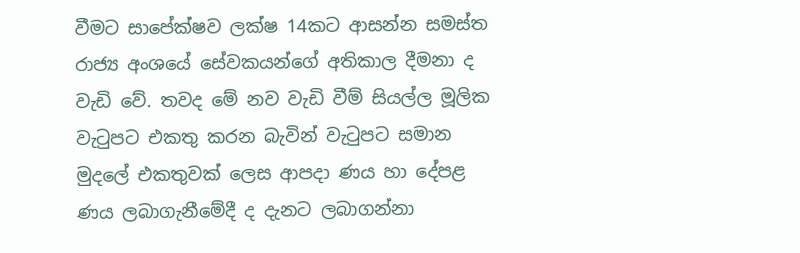වීමට සාපේක්ෂව ලක්ෂ 14කට ආසන්න සමස්ත රාජ්‍ය අංශයේ සේවකයන්ගේ අතිකාල දීමනා ද වැඩි වේ. තවද මේ නව වැඩි වීම් සියල්ල මූලික වැටුපට එකතු කරන බැවින් වැටුපට සමාන මුදලේ එකතුවක් ලෙස ආපදා ණය හා දේපළ ණය ලබාගැනීමේදී ද දැනට ලබාගන්නා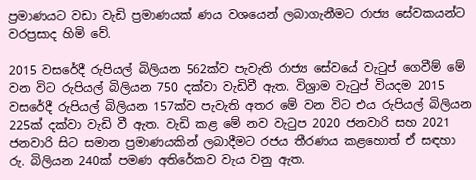ප්‍රමාණයට වඩා වැඩි ප්‍රමාණයක් ණය වශයෙන් ලබාගැනීමට රාජ්‍ය සේවකයන්ට වරප්‍රසාද හිමි වේ.

2015 වසරේදී රුපියල් බිලියන 562ක්ව පැවැති රාජ්‍ය සේවයේ වැටුප් ගෙවීම් මේ වන විට රුපියල් බිලියන 750 දක්වා වැඩිවී ඇත. විශ්‍රාම වැටුප් වියදම 2015 වසරේදී රුපියල් බිලියන 157ක්ව පැවැති අතර මේ වන විට එය රුපියල් බිලියන 225ක් දක්වා වැඩි වී ඇත. වැඩි කළ මේ නව වැටුප 2020 ජනවාරි සහ 2021 ජනවාරි සිට සමාන ප්‍රමාණයකින් ලබාදීමට රජය තීරණය කළහොත් ඒ සඳහා රු. බිලියන 240ක් පමණ අතිරේකව වැය වනු ඇත.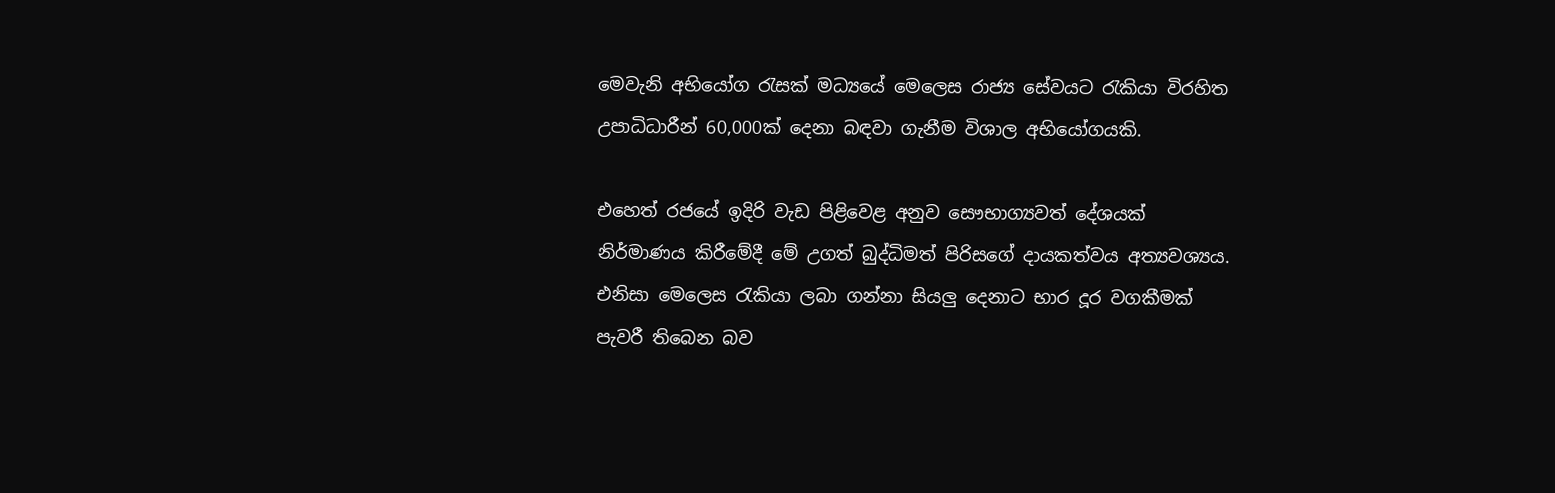මෙවැනි අභියෝග රැසක් මධ්‍යයේ මෙලෙස රාජ්‍ය සේවයට රැකියා විරහිත උපාධිධාරීන් 60,000ක් දෙනා බඳවා ගැනීම විශාල අභියෝගයකි.

එහෙත් රජයේ ඉදිරි වැඩ පිළිවෙළ අනුව සෞභාග්‍යවත් දේශයක් නිර්මාණය කිරීමේදී මේ උගත් බුද්ධිමත් පිරිසගේ දායකත්වය අත්‍යවශ්‍යය. එනිසා මෙලෙස රැකියා ලබා ගන්නා සියලු දෙනාට භාර දූර වගකීමක් පැවරී තිබෙන බව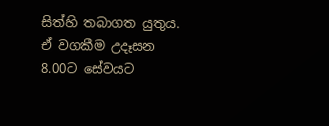සිත්හි තබාගත යුතුය. ඒ වගකීම උදෑසන 8.00ට සේවයට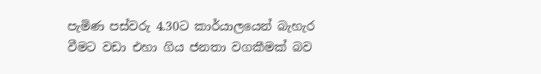පැමිණ පස්වරු 4.30ට කාර්යාලයෙන් බැහැර වීමට වඩා එහා ගිය ජනතා වගකීමක් බව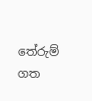තේරුම් ගත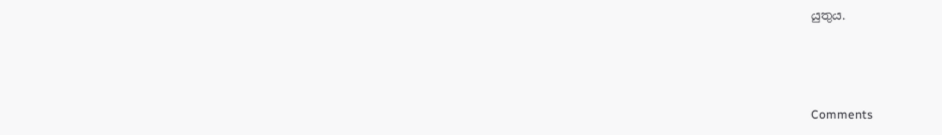යුතුය.



Comments